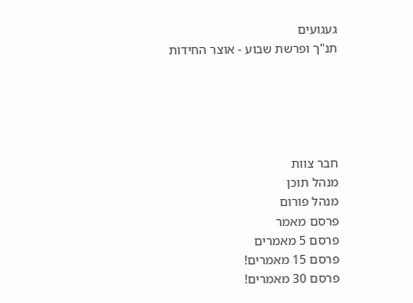געגועים
תנ"ך ופרשת שבוע - אוצר החידות





חבר צוות
מנהל תוכן
מנהל פורום
פרסם מאמר
פרסם 5 מאמרים
פרסם 15 מאמרים!
פרסם 30 מאמרים!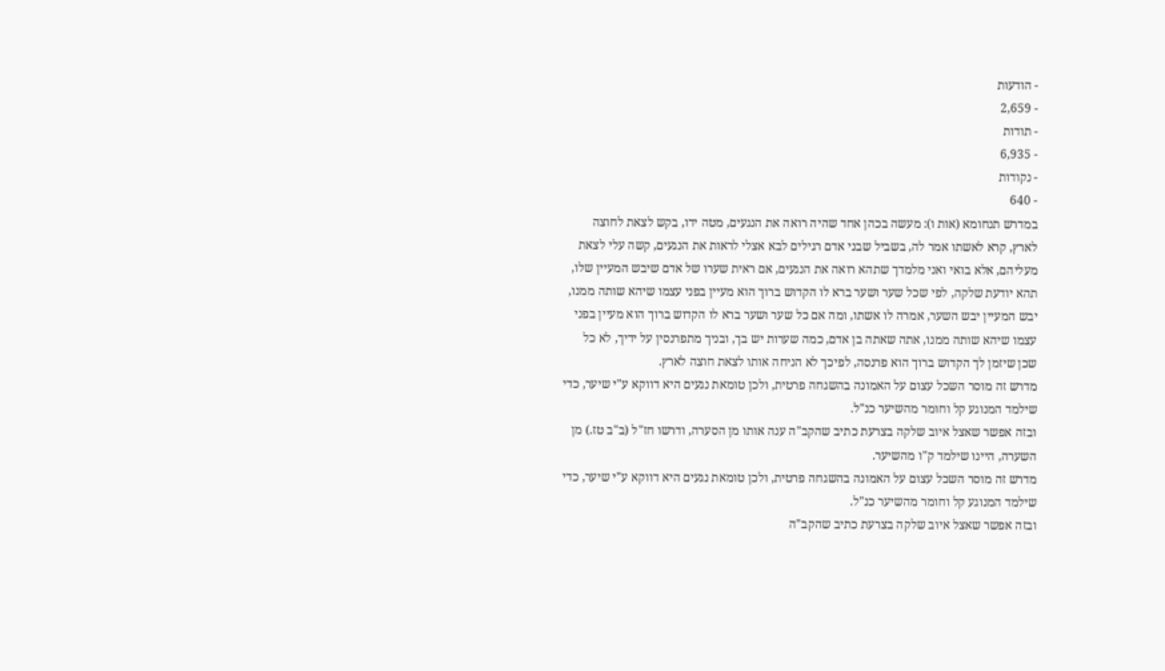- הודעות
- 2,659
- תודות
- 6,935
- נקודות
- 640
במדרש תנחומא (אות ו): מעשה בכהן אחד שהיה רואה את הנגעים, מטה ידו, בקש לצאת לחוצה לארץ, קרא לאשתו אמר לה, בשביל שבני אדם רגילים לבא אצלי לראות את הנגעים, קשה עלי לצאת מעליהם, אלא בואי ואני מלמדך שתהא רואה את הנגעים, אם ראית שערו של אדם שיבש המעיין שלו, תהא יודעת שלקה, לפי שכל שער ושער ברא לו הקדוש ברוך הוא מעיין בפני עצמו שיהא שותה ממנו, יבש המעיין יבש השער, אמרה לו אשתו, ומה אם כל שער ושער ברא לו הקדוש ברוך הוא מעיין בפני עצמו שיהא שותה ממנו, אתה שאתה בן אדם, כמה שערות יש בך, ובניך מתפרנסין על ידיך, לא כל שכן שיזמן לך הקדוש ברוך הוא פרנסה, לפיכך לא הניחה אותו לצאת חוצה לארץ.
מדרש זה מוסר השכל עצום על האמונה בהשגחה פרטית, ולכן טומאת נגעים היא דווקא ע"י שיער, כדי שילמד המנוגע קל וחומר מהשיער כנ"ל.
ובזה אפשר שאצל איוב שלקה בצרעת כתיב שהקב"ה ענה אותו מן הסערה, ודרשו חז"ל (ב"ב טז.) מן השערה, היינו שילמד ק"ו מהשיער.
מדרש זה מוסר השכל עצום על האמונה בהשגחה פרטית, ולכן טומאת נגעים היא דווקא ע"י שיער, כדי שילמד המנוגע קל וחומר מהשיער כנ"ל.
ובזה אפשר שאצל איוב שלקה בצרעת כתיב שהקב"ה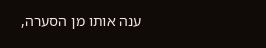ענה אותו מן הסערה,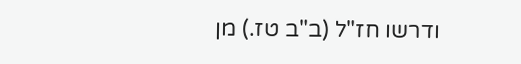ודרשו חז"ל (ב"ב טז.) מן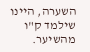השערה, היינו שילמד ק"ו מהשיער.